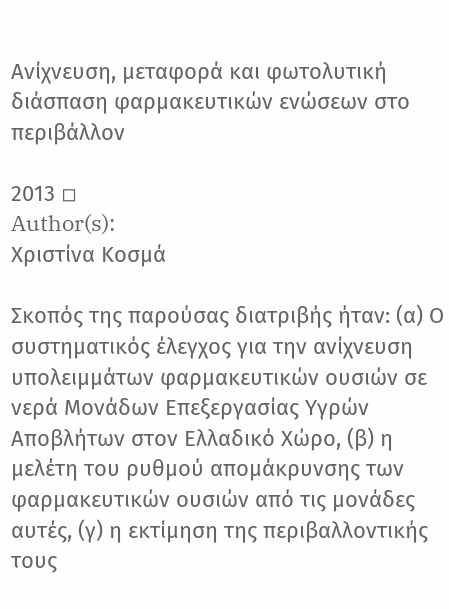Ανίχνευση, μεταφορά και φωτολυτική διάσπαση φαρμακευτικών ενώσεων στο περιβάλλον

2013 ◽
Author(s):
Χριστίνα Κοσμά

Σκοπός της παρούσας διατριβής ήταν: (α) Ο συστηματικός έλεγχος για την ανίχνευση υπολειμμάτων φαρμακευτικών ουσιών σε νερά Μονάδων Επεξεργασίας Υγρών Αποβλήτων στον Ελλαδικό Χώρο, (β) η μελέτη του ρυθμού απομάκρυνσης των φαρμακευτικών ουσιών από τις μονάδες αυτές, (γ) η εκτίμηση της περιβαλλοντικής τους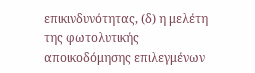επικινδυνότητας, (δ) η μελέτη της φωτολυτικής αποικοδόμησης επιλεγμένων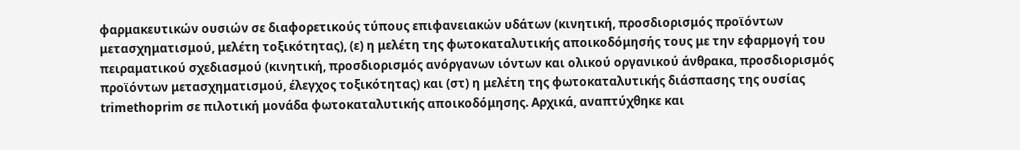φαρμακευτικών ουσιών σε διαφορετικούς τύπους επιφανειακών υδάτων (κινητική, προσδιορισμός προϊόντων μετασχηματισμού, μελέτη τοξικότητας), (ε) η μελέτη της φωτοκαταλυτικής αποικοδόμησής τους με την εφαρμογή του πειραματικού σχεδιασμού (κινητική, προσδιορισμός ανόργανων ιόντων και ολικού οργανικού άνθρακα, προσδιορισμός προϊόντων μετασχηματισμού, έλεγχος τοξικότητας) και (στ) η μελέτη της φωτοκαταλυτικής διάσπασης της ουσίας trimethoprim σε πιλοτική μονάδα φωτοκαταλυτικής αποικοδόμησης. Αρχικά, αναπτύχθηκε και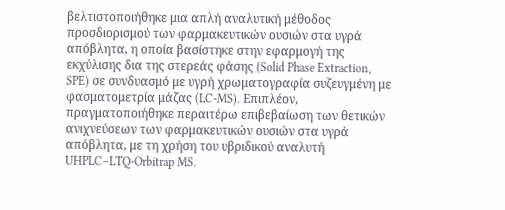βελτιστοποιήθηκε μια απλή αναλυτική μέθοδος προσδιορισμού των φαρμακευτικών ουσιών στα υγρά απόβλητα, η οποία βασίστηκε στην εφαρμογή της εκχύλισης δια της στερεάς φάσης (Solid Phase Extraction, SPE) σε συνδυασμό με υγρή χρωματογραφία συζευγμένη με φασματομετρία μάζας (LC-MS). Επιπλέον, πραγματοποιήθηκε περαιτέρω επιβεβαίωση των θετικών ανιχνεύσεων των φαρμακευτικών ουσιών στα υγρά απόβλητα, με τη χρήση του υβριδικού αναλυτή UHPLC–LTQ-Orbitrap MS.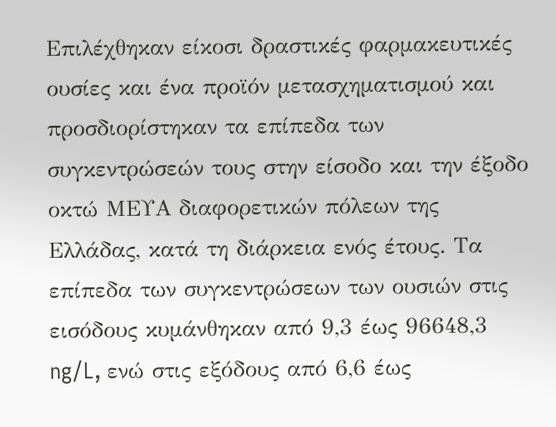Επιλέχθηκαν είκοσι δραστικές φαρμακευτικές ουσίες και ένα προϊόν μετασχηματισμού και προσδιορίστηκαν τα επίπεδα των συγκεντρώσεών τους στην είσοδο και την έξοδο οκτώ ΜΕΥΑ διαφορετικών πόλεων της Ελλάδας, κατά τη διάρκεια ενός έτους. Τα επίπεδα των συγκεντρώσεων των ουσιών στις εισόδους κυμάνθηκαν από 9,3 έως 96648,3 ng/L, ενώ στις εξόδους από 6,6 έως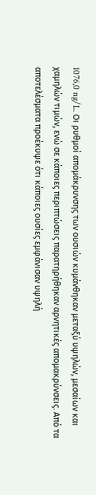1076,0 ng/L. Οι ρυθμοί απομάκρυνσης των ουσιών κυμάνθηκαν μεταξύ υψηλών, μεσαίων και χαμηλών τιμών, ενώ σε κάποιες περιπτώσεις παρατηρήθηκαν αρνητικές απομακρύνσεις. Από τα αποτελέσματα προέκυψε ότι κάποιες ουσίες εμφάνισαν υψηλή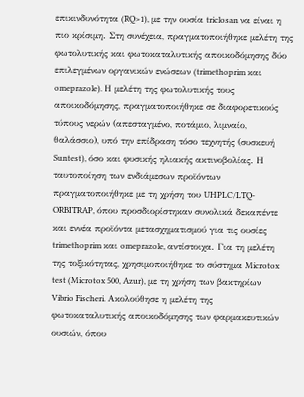επικινδυνότητα (RQ>1), με την ουσία triclosan να είναι η πιο κρίσιμη. Στη συνέχεια, πραγματοποιήθηκε μελέτη της φωτολυτικής και φωτοκαταλυτικής αποικοδόμησης δύο επιλεγμένων οργανικών ενώσεων (trimethoprim και omeprazole). Η μελέτη της φωτολυτικής τους αποικοδόμησης, πραγματοποιήθηκε σε διαφορετικούς τύπους νερών (απεσταγμένο, ποτάμιο, λιμναίο, θαλάσσιο), υπό την επίδραση τόσο τεχνητής (συσκευή Suntest), όσο και φυσικής ηλιακής ακτινοβολίας. Η ταυτοποίηση των ενδιάμεσων προϊόντων πραγματοποιήθηκε με τη χρήση του UHPLC/LTQ-ORBITRAP, όπου προσδιορίστηκαν συνολικά δεκαπέντε και εννέα προϊόντα μετασχηματισμού για τις ουσίες trimethoprim και omeprazole, αντίστοιχα. Για τη μελέτη της τοξικότητας, χρησιμοποιήθηκε το σύστημα Microtox test (Microtox 500, Azur), με τη χρήση των βακτηρίων Vibrio Fischeri. Ακολούθησε η μελέτη της φωτοκαταλυτικής αποικοδόμησης των φαρμακευτικών ουσιών, όπου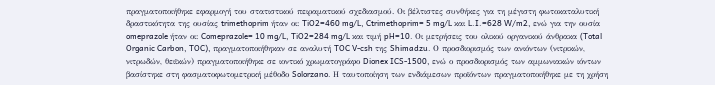πραγματοποιήθηκε εφαρμογή του στατιστικού πειραματικού σχεδιασμού. Οι βέλτιστες συνθήκες για τη μέγιστη φωτοκαταλυτική δραστικότητα της ουσίας trimethoprim ήταν οι: TiO2=460 mg/L, Ctrimethoprim= 5 mg/L και L.I.=628 W/m2, ενώ για την ουσία omeprazole ήταν οι: Comeprazole= 10 mg/L, TiO2=284 mg/L και τιμή pH=10. Οι μετρήσεις του ολικού οργανικού άνθρακα (Total Organic Carbon, TOC), πραγματοποιήθηκαν σε αναλυτή TOC V-csh της Shimadzu. Ο προσδιορισμός των ανιόντων (νιτρικών, νιτρωδών, θειϊκών) πραγματοποιήθηκε σε ιοντικό χρωματογράφο Dionex ICS-1500, ενώ ο προσδιορισμός των αμμωνιακών ιόντων βασίστηκε στη φασματοφωτομετρική μέθοδο Solorzano. Η ταυτοποίηση των ενδιάμεσων προϊόντων πραγματοποιήθηκε με τη χρήση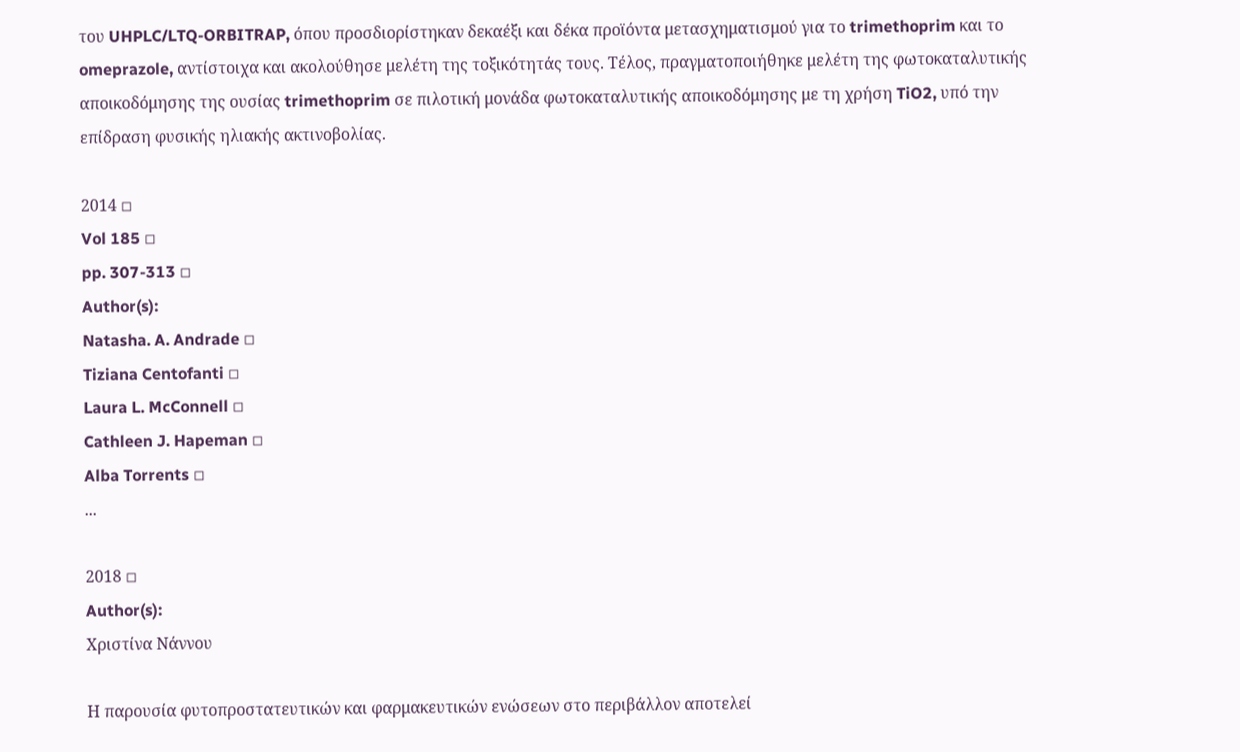του UHPLC/LTQ-ORBITRAP, όπου προσδιορίστηκαν δεκαέξι και δέκα προϊόντα μετασχηματισμού για το trimethoprim και το omeprazole, αντίστοιχα και ακολούθησε μελέτη της τοξικότητάς τους. Τέλος, πραγματοποιήθηκε μελέτη της φωτοκαταλυτικής αποικοδόμησης της ουσίας trimethoprim σε πιλοτική μονάδα φωτοκαταλυτικής αποικοδόμησης με τη χρήση TiO2, υπό την επίδραση φυσικής ηλιακής ακτινοβολίας.

2014 ◽
Vol 185 ◽
pp. 307-313 ◽
Author(s):
Natasha. A. Andrade ◽
Tiziana Centofanti ◽
Laura L. McConnell ◽
Cathleen J. Hapeman ◽
Alba Torrents ◽
...

2018 ◽
Author(s):
Χριστίνα Νάννου

Η παρουσία φυτοπροστατευτικών και φαρμακευτικών ενώσεων στο περιβάλλον αποτελεί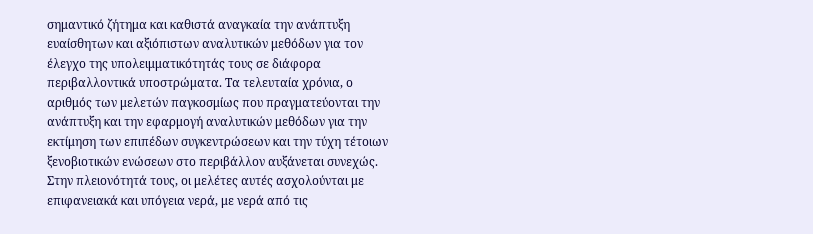σημαντικό ζήτημα και καθιστά αναγκαία την ανάπτυξη ευαίσθητων και αξιόπιστων αναλυτικών μεθόδων για τον έλεγχο της υπολειμματικότητάς τους σε διάφορα περιβαλλοντικά υποστρώματα. Τα τελευταία χρόνια, ο αριθμός των μελετών παγκοσμίως που πραγματεύονται την ανάπτυξη και την εφαρμογή αναλυτικών μεθόδων για την εκτίμηση των επιπέδων συγκεντρώσεων και την τύχη τέτοιων ξενοβιοτικών ενώσεων στο περιβάλλον αυξάνεται συνεχώς. Στην πλειονότητά τους, οι μελέτες αυτές ασχολούνται με επιφανειακά και υπόγεια νερά, με νερά από τις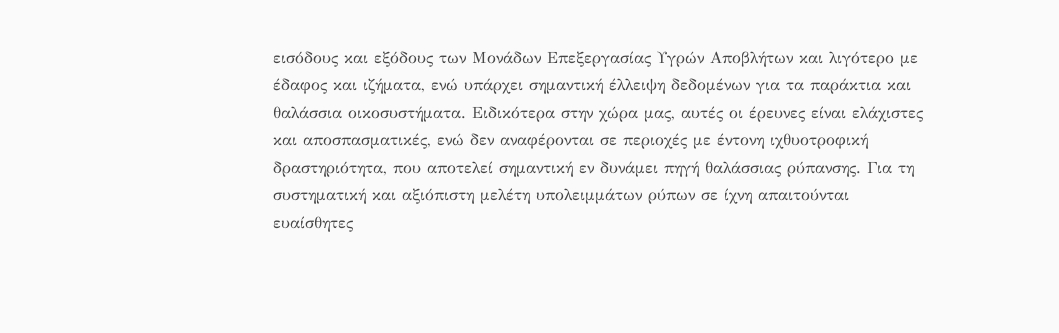εισόδους και εξόδους των Μονάδων Επεξεργασίας Υγρών Αποβλήτων και λιγότερο με έδαφος και ιζήματα, ενώ υπάρχει σημαντική έλλειψη δεδομένων για τα παράκτια και θαλάσσια οικοσυστήματα. Ειδικότερα στην χώρα μας, αυτές οι έρευνες είναι ελάχιστες και αποσπασματικές, ενώ δεν αναφέρονται σε περιοχές με έντονη ιχθυοτροφική δραστηριότητα, που αποτελεί σημαντική εν δυνάμει πηγή θαλάσσιας ρύπανσης. Για τη συστηματική και αξιόπιστη μελέτη υπολειμμάτων ρύπων σε ίχνη απαιτούνται ευαίσθητες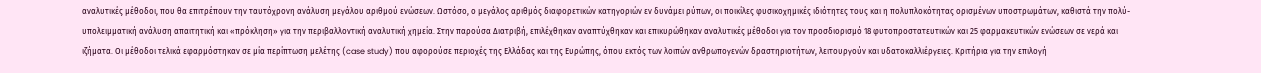αναλυτικές μέθοδοι, που θα επιτρέπουν την ταυτόχρονη ανάλυση μεγάλου αριθμού ενώσεων. Ωστόσο, ο μεγάλος αριθμός διαφορετικών κατηγοριών εν δυνάμει ρύπων, οι ποικίλες φυσικοχημικές ιδιότητες τους και η πολυπλοκότητας ορισμένων υποστρωμάτων, καθιστά την πολύ-υπολειμματική ανάλυση απαιτητική και «πρόκληση» για την περιβαλλοντική αναλυτική χημεία. Στην παρούσα Διατριβή, επιλέχθηκαν αναπτύχθηκαν και επικυρώθηκαν αναλυτικές μέθοδοι για τον προσδιορισμό 18 φυτοπροστατευτικών και 25 φαρμακευτικών ενώσεων σε νερά και ιζήματα. Οι μέθοδοι τελικά εφαρμόστηκαν σε μία περίπτωση μελέτης (case study) που αφορούσε περιοχές της Ελλάδας και της Ευρώπης, όπου εκτός των λοιπών ανθρωπογενών δραστηριοτήτων, λειτουργούν και υδατοκαλλιέργειες. Κριτήρια για την επιλογή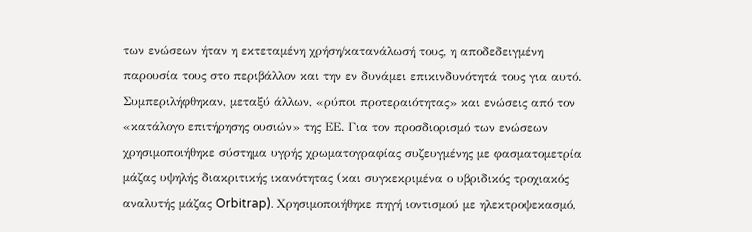των ενώσεων ήταν η εκτεταμένη χρήση/κατανάλωσή τους, η αποδεδειγμένη παρουσία τους στο περιβάλλον και την εν δυνάμει επικινδυνότητά τους για αυτό. Συμπεριλήφθηκαν, μεταξύ άλλων, «ρύποι προτεραιότητας» και ενώσεις από τον «κατάλογο επιτήρησης ουσιών» της ΕΕ. Για τον προσδιορισμό των ενώσεων χρησιμοποιήθηκε σύστημα υγρής χρωματογραφίας συζευγμένης με φασματομετρία μάζας υψηλής διακριτικής ικανότητας (και συγκεκριμένα ο υβριδικός τροχιακός αναλυτής μάζας Orbitrap). Χρησιμοποιήθηκε πηγή ιοντισμού με ηλεκτροψεκασμό,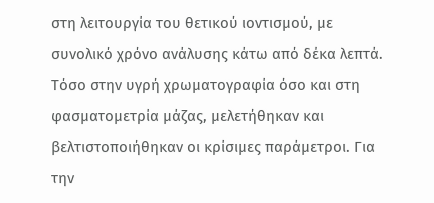στη λειτουργία του θετικού ιοντισμού, με συνολικό χρόνο ανάλυσης κάτω από δέκα λεπτά. Τόσο στην υγρή χρωματογραφία όσο και στη φασματομετρία μάζας, μελετήθηκαν και βελτιστοποιήθηκαν οι κρίσιμες παράμετροι. Για την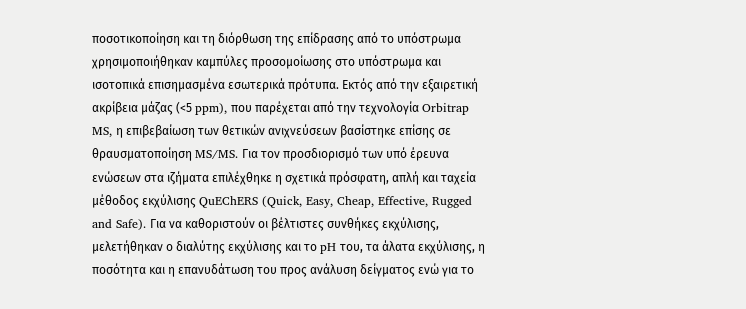ποσοτικοποίηση και τη διόρθωση της επίδρασης από το υπόστρωμα χρησιμοποιήθηκαν καμπύλες προσομοίωσης στο υπόστρωμα και ισοτοπικά επισημασμένα εσωτερικά πρότυπα. Εκτός από την εξαιρετική ακρίβεια μάζας (<5 ppm), που παρέχεται από την τεχνολογία Orbitrap MS, η επιβεβαίωση των θετικών ανιχνεύσεων βασίστηκε επίσης σε θραυσματοποίηση MS/MS. Για τον προσδιορισμό των υπό έρευνα ενώσεων στα ιζήματα επιλέχθηκε η σχετικά πρόσφατη, απλή και ταχεία μέθοδος εκχύλισης QuEChERS (Quick, Easy, Cheap, Effective, Rugged and Safe). Για να καθοριστούν οι βέλτιστες συνθήκες εκχύλισης, μελετήθηκαν ο διαλύτης εκχύλισης και το pH του, τα άλατα εκχύλισης, η ποσότητα και η επανυδάτωση του προς ανάλυση δείγματος ενώ για το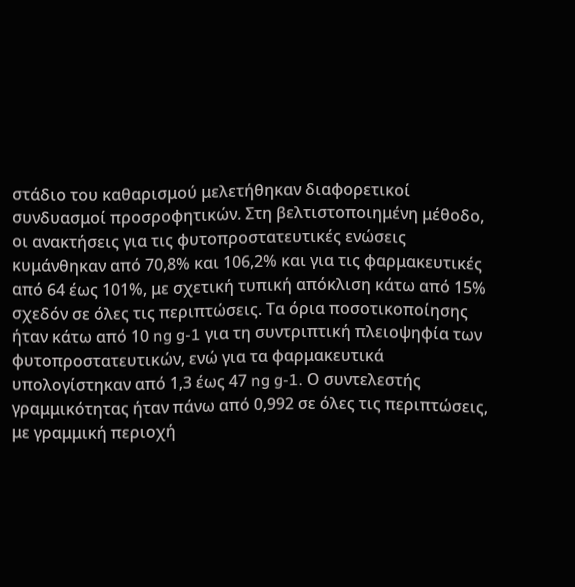στάδιο του καθαρισμού μελετήθηκαν διαφορετικοί συνδυασμοί προσροφητικών. Στη βελτιστοποιημένη μέθοδο, οι ανακτήσεις για τις φυτοπροστατευτικές ενώσεις κυμάνθηκαν από 70,8% και 106,2% και για τις φαρμακευτικές από 64 έως 101%, με σχετική τυπική απόκλιση κάτω από 15% σχεδόν σε όλες τις περιπτώσεις. Τα όρια ποσοτικοποίησης ήταν κάτω από 10 ng g-1 για τη συντριπτική πλειοψηφία των φυτοπροστατευτικών, ενώ για τα φαρμακευτικά υπολογίστηκαν από 1,3 έως 47 ng g-1. Ο συντελεστής γραμμικότητας ήταν πάνω από 0,992 σε όλες τις περιπτώσεις, με γραμμική περιοχή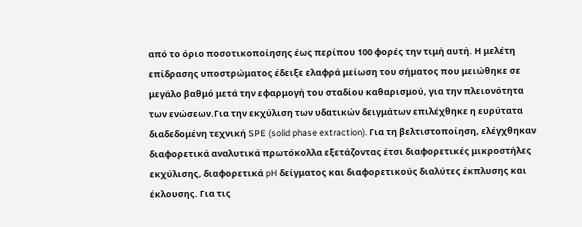από το όριο ποσοτικοποίησης έως περίπου 100 φορές την τιμή αυτή. Η μελέτη επίδρασης υποστρώματος έδειξε ελαφρά μείωση του σήματος που μειώθηκε σε μεγάλο βαθμό μετά την εφαρμογή του σταδίου καθαρισμού, για την πλειονότητα των ενώσεων.Για την εκχύλιση των υδατικών δειγμάτων επιλέχθηκε η ευρύτατα διαδεδομένη τεχνική SPE (solid phase extraction). Για τη βελτιστοποίηση, ελέγχθηκαν διαφορετικά αναλυτικά πρωτόκολλα εξετάζοντας έτσι διαφορετικές μικροστήλες εκχύλισης, διαφορετικά pH δείγματος και διαφορετικούς διαλύτες έκπλυσης και έκλουσης. Για τις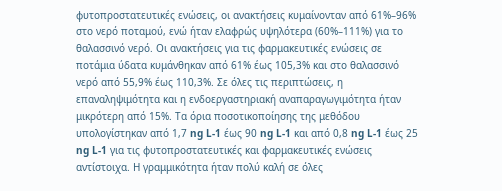φυτοπροστατευτικές ενώσεις, οι ανακτήσεις κυμαίνονταν από 61%–96% στο νερό ποταμού, ενώ ήταν ελαφρώς υψηλότερα (60%–111%) για το θαλασσινό νερό. Οι ανακτήσεις για τις φαρμακευτικές ενώσεις σε ποτάμια ύδατα κυμάνθηκαν από 61% έως 105,3% και στο θαλασσινό νερό από 55,9% έως 110,3%. Σε όλες τις περιπτώσεις, η επαναληψιμότητα και η ενδοεργαστηριακή αναπαραγωγιμότητα ήταν μικρότερη από 15%. Τα όρια ποσοτικοποίησης της μεθόδου υπολογίστηκαν από 1,7 ng L-1 έως 90 ng L-1 και από 0,8 ng L-1 έως 25 ng L-1 για τις φυτοπροστατευτικές και φαρμακευτικές ενώσεις αντίστοιχα. Η γραμμικότητα ήταν πολύ καλή σε όλες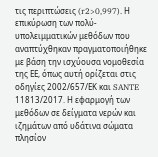τις περιπτώσεις (r2>0,997). Η επικύρωση των πολύ-υπολειμματικών μεθόδων που αναπτύχθηκαν πραγματοποιήθηκε με βάση την ισχύουσα νομοθεσία της ΕΕ, όπως αυτή ορίζεται στις οδηγίες 2002/657/ΕΚ και SANTE 11813/2017. Η εφαρμογή των μεθόδων σε δείγματα νερών και ιζημάτων από υδάτινα σώματα πλησίον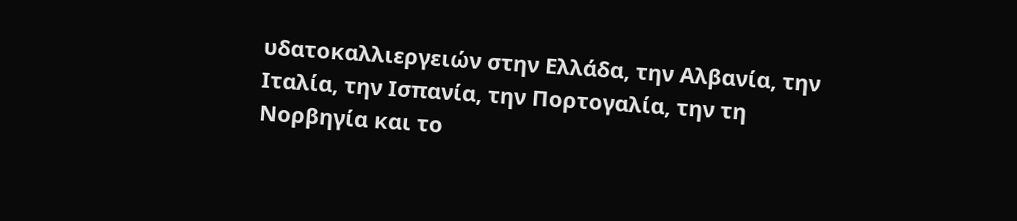υδατοκαλλιεργειών στην Ελλάδα, την Αλβανία, την Ιταλία, την Ισπανία, την Πορτογαλία, την τη Νορβηγία και το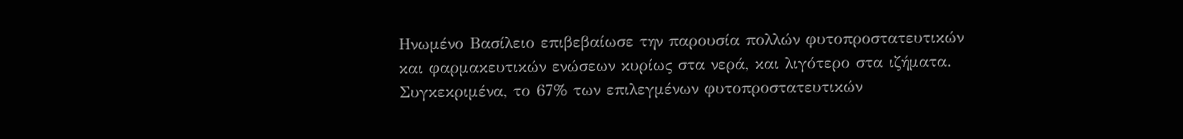Ηνωμένο Βασίλειο επιβεβαίωσε την παρουσία πολλών φυτοπροστατευτικών και φαρμακευτικών ενώσεων κυρίως στα νερά, και λιγότερο στα ιζήματα. Συγκεκριμένα, το 67% των επιλεγμένων φυτοπροστατευτικών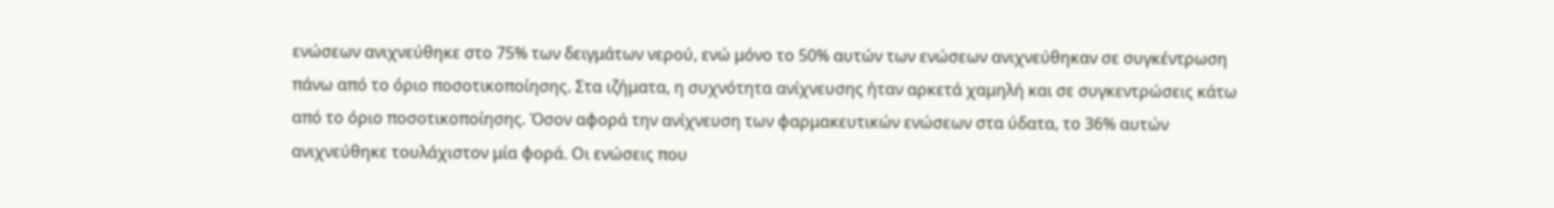ενώσεων ανιχνεύθηκε στο 75% των δειγμάτων νερού, ενώ μόνο το 50% αυτών των ενώσεων ανιχνεύθηκαν σε συγκέντρωση πάνω από το όριο ποσοτικοποίησης. Στα ιζήματα, η συχνότητα ανίχνευσης ήταν αρκετά χαμηλή και σε συγκεντρώσεις κάτω από το όριο ποσοτικοποίησης. Όσον αφορά την ανίχνευση των φαρμακευτικών ενώσεων στα ύδατα, το 36% αυτών ανιχνεύθηκε τουλάχιστον μία φορά. Οι ενώσεις που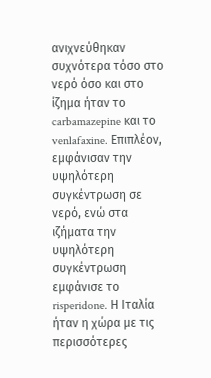ανιχνεύθηκαν συχνότερα τόσο στο νερό όσο και στο ίζημα ήταν το carbamazepine και το venlafaxine. Επιπλέον, εμφάνισαν την υψηλότερη συγκέντρωση σε νερό, ενώ στα ιζήματα την υψηλότερη συγκέντρωση εμφάνισε το risperidone. Η Ιταλία ήταν η χώρα με τις περισσότερες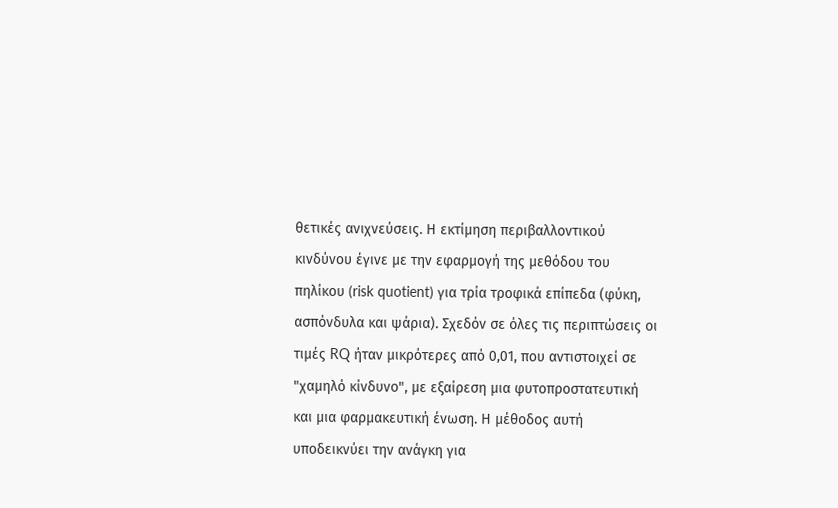θετικές ανιχνεύσεις. Η εκτίμηση περιβαλλοντικού κινδύνου έγινε με την εφαρμογή της μεθόδου του πηλίκου (risk quotient) για τρία τροφικά επίπεδα (φύκη, ασπόνδυλα και ψάρια). Σχεδόν σε όλες τις περιπτώσεις οι τιμές RQ ήταν μικρότερες από 0,01, που αντιστοιχεί σε "χαμηλό κίνδυνο", με εξαίρεση μια φυτοπροστατευτική και μια φαρμακευτική ένωση. Η μέθοδος αυτή υποδεικνύει την ανάγκη για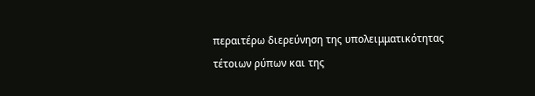περαιτέρω διερεύνηση της υπολειμματικότητας τέτοιων ρύπων και της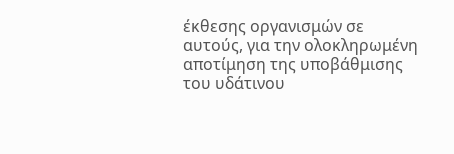έκθεσης οργανισμών σε αυτούς, για την ολοκληρωμένη αποτίμηση της υποβάθμισης του υδάτινου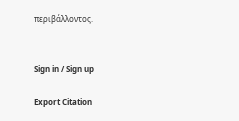περιβάλλοντος.


Sign in / Sign up

Export Citation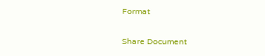Format

Share Document